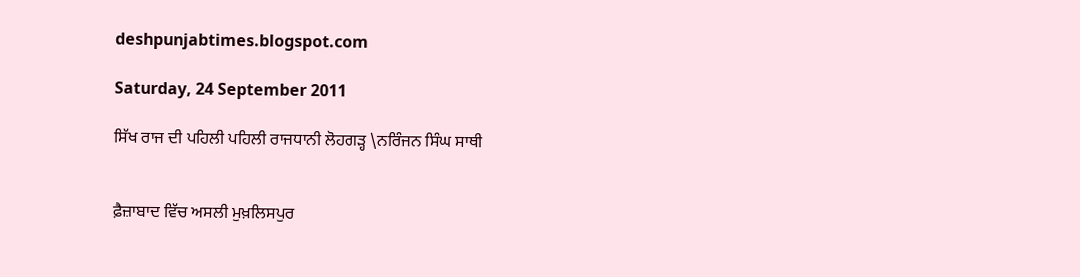deshpunjabtimes.blogspot.com

Saturday, 24 September 2011

ਸਿੱਖ ਰਾਜ ਦੀ ਪਹਿਲੀ ਪਹਿਲੀ ਰਾਜਧਾਨੀ ਲੋਹਗੜ੍ਹ \ਨਰਿੰਜਨ ਸਿੰਘ ਸਾਥੀ


ਫ਼ੈਜ਼ਾਬਾਦ ਵਿੱਚ ਅਸਲੀ ਮੁਖ਼ਲਿਸਪੁਰ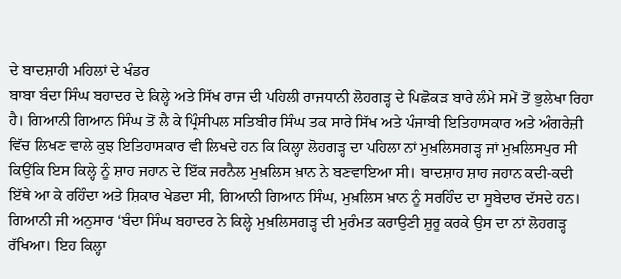ਦੇ ਬਾਦਸ਼ਾਹੀ ਮਹਿਲਾਂ ਦੇ ਖੰਡਰ
ਬਾਬਾ ਬੰਦਾ ਸਿੰਘ ਬਹਾਦਰ ਦੇ ਕਿਲ੍ਹੇ ਅਤੇ ਸਿੱਖ ਰਾਜ ਦੀ ਪਹਿਲੀ ਰਾਜਧਾਨੀ ਲੋਹਗੜ੍ਹ ਦੇ ਪਿਛੋਕੜ ਬਾਰੇ ਲੰਮੇ ਸਮੇਂ ਤੋਂ ਭੁਲੇਖਾ ਰਿਹਾ ਹੈ। ਗਿਆਨੀ ਗਿਆਨ ਸਿੰਘ ਤੋਂ ਲੈ ਕੇ ਪ੍ਰਿੰਸੀਪਲ ਸਤਿਬੀਰ ਸਿੰਘ ਤਕ ਸਾਰੇ ਸਿੱਖ ਅਤੇ ਪੰਜਾਬੀ ਇਤਿਹਾਸਕਾਰ ਅਤੇ ਅੰਗਰੇਜ਼ੀ ਵਿੱਚ ਲਿਖਣ ਵਾਲੇ ਕੁਝ ਇਤਿਹਾਸਕਾਰ ਵੀ ਲਿਖਦੇ ਹਨ ਕਿ ਕਿਲ੍ਹਾ ਲੋਹਗੜ੍ਹ ਦਾ ਪਹਿਲਾ ਨਾਂ ਮੁਖ਼ਲਿਸਗੜ੍ਹ ਜਾਂ ਮੁਖ਼ਲਿਸਪੁਰ ਸੀ ਕਿਉਂਕਿ ਇਸ ਕਿਲ੍ਹੇ ਨੂੰ ਸ਼ਾਹ ਜਹਾਨ ਦੇ ਇੱਕ ਜਰਨੈਲ ਮੁਖ਼ਲਿਸ ਖ਼ਾਨ ਨੇ ਬਣਵਾਇਆ ਸੀ। ਬਾਦਸ਼ਾਹ ਸ਼ਾਹ ਜਹਾਨ ਕਦੀ-ਕਦੀ ਇੱਥੇ ਆ ਕੇ ਰਹਿੰਦਾ ਅਤੇ ਸ਼ਿਕਾਰ ਖੇਡਦਾ ਸੀ, ਗਿਆਨੀ ਗਿਆਨ ਸਿੰਘ, ਮੁਖ਼ਲਿਸ ਖ਼ਾਨ ਨੂੰ ਸਰਹਿੰਦ ਦਾ ਸੂਬੇਦਾਰ ਦੱਸਦੇ ਹਨ। ਗਿਆਨੀ ਜੀ ਅਨੁਸਾਰ ‘ਬੰਦਾ ਸਿੰਘ ਬਹਾਦਰ ਨੇ ਕਿਲ੍ਹੇ ਮੁਖ਼ਲਿਸਗੜ੍ਹ ਦੀ ਮੁਰੰਮਤ ਕਰਾਉਣੀ ਸ਼ੁਰੂ ਕਰਕੇ ਉਸ ਦਾ ਨਾਂ ਲੋਹਗੜ੍ਹ ਰੱਖਿਆ। ਇਹ ਕਿਲ੍ਹਾ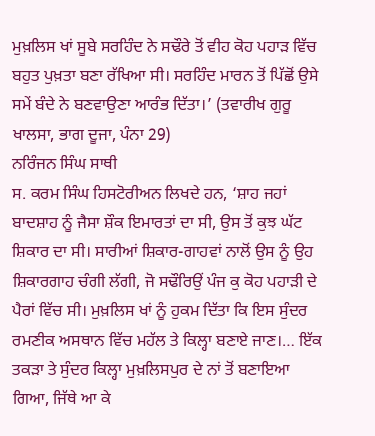ਮੁਖ਼ਲਿਸ ਖਾਂ ਸੂਬੇ ਸਰਹਿੰਦ ਨੇ ਸਢੌਰੇ ਤੋਂ ਵੀਹ ਕੋਹ ਪਹਾੜ ਵਿੱਚ ਬਹੁਤ ਪੁਖ਼ਤਾ ਬਣਾ ਰੱਖਿਆ ਸੀ। ਸਰਹਿੰਦ ਮਾਰਨ ਤੋਂ ਪਿੱਛੋਂ ਉਸੇ ਸਮੇਂ ਬੰਦੇ ਨੇ ਬਣਵਾਉਣਾ ਆਰੰਭ ਦਿੱਤਾ।’ (ਤਵਾਰੀਖ ਗੁਰੂ ਖਾਲਸਾ, ਭਾਗ ਦੂਜਾ, ਪੰਨਾ 29)
ਨਰਿੰਜਨ ਸਿੰਘ ਸਾਥੀ
ਸ. ਕਰਮ ਸਿੰਘ ਹਿਸਟੋਰੀਅਨ ਲਿਖਦੇ ਹਨ, ‘ਸ਼ਾਹ ਜਹਾਂ ਬਾਦਸ਼ਾਹ ਨੂੰ ਜੈਸਾ ਸ਼ੌਕ ਇਮਾਰਤਾਂ ਦਾ ਸੀ, ਉਸ ਤੋਂ ਕੁਝ ਘੱਟ ਸ਼ਿਕਾਰ ਦਾ ਸੀ। ਸਾਰੀਆਂ ਸ਼ਿਕਾਰ-ਗਾਹਵਾਂ ਨਾਲੋਂ ਉਸ ਨੂੰ ਉਹ ਸ਼ਿਕਾਰਗਾਹ ਚੰਗੀ ਲੱਗੀ, ਜੋ ਸਢੌਰਿਉਂ ਪੰਜ ਕੁ ਕੋਹ ਪਹਾੜੀ ਦੇ ਪੈਰਾਂ ਵਿੱਚ ਸੀ। ਮੁਖ਼ਲਿਸ ਖਾਂ ਨੂੰ ਹੁਕਮ ਦਿੱਤਾ ਕਿ ਇਸ ਸੁੰਦਰ ਰਮਣੀਕ ਅਸਥਾਨ ਵਿੱਚ ਮਹੱਲ ਤੇ ਕਿਲ੍ਹਾ ਬਣਾਏ ਜਾਣ।… ਇੱਕ ਤਕੜਾ ਤੇ ਸੁੰਦਰ ਕਿਲ੍ਹਾ ਮੁਖ਼ਲਿਸਪੁਰ ਦੇ ਨਾਂ ਤੋਂ ਬਣਾਇਆ ਗਿਆ, ਜਿੱਥੇ ਆ ਕੇ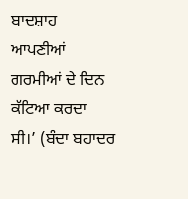ਬਾਦਸ਼ਾਹ ਆਪਣੀਆਂ ਗਰਮੀਆਂ ਦੇ ਦਿਨ ਕੱਟਿਆ ਕਰਦਾ ਸੀ।’ (ਬੰਦਾ ਬਹਾਦਰ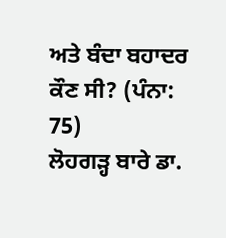ਅਤੇ ਬੰਦਾ ਬਹਾਦਰ ਕੌਣ ਸੀ? (ਪੰਨਾ: 75)
ਲੋਹਗੜ੍ਹ ਬਾਰੇ ਡਾ.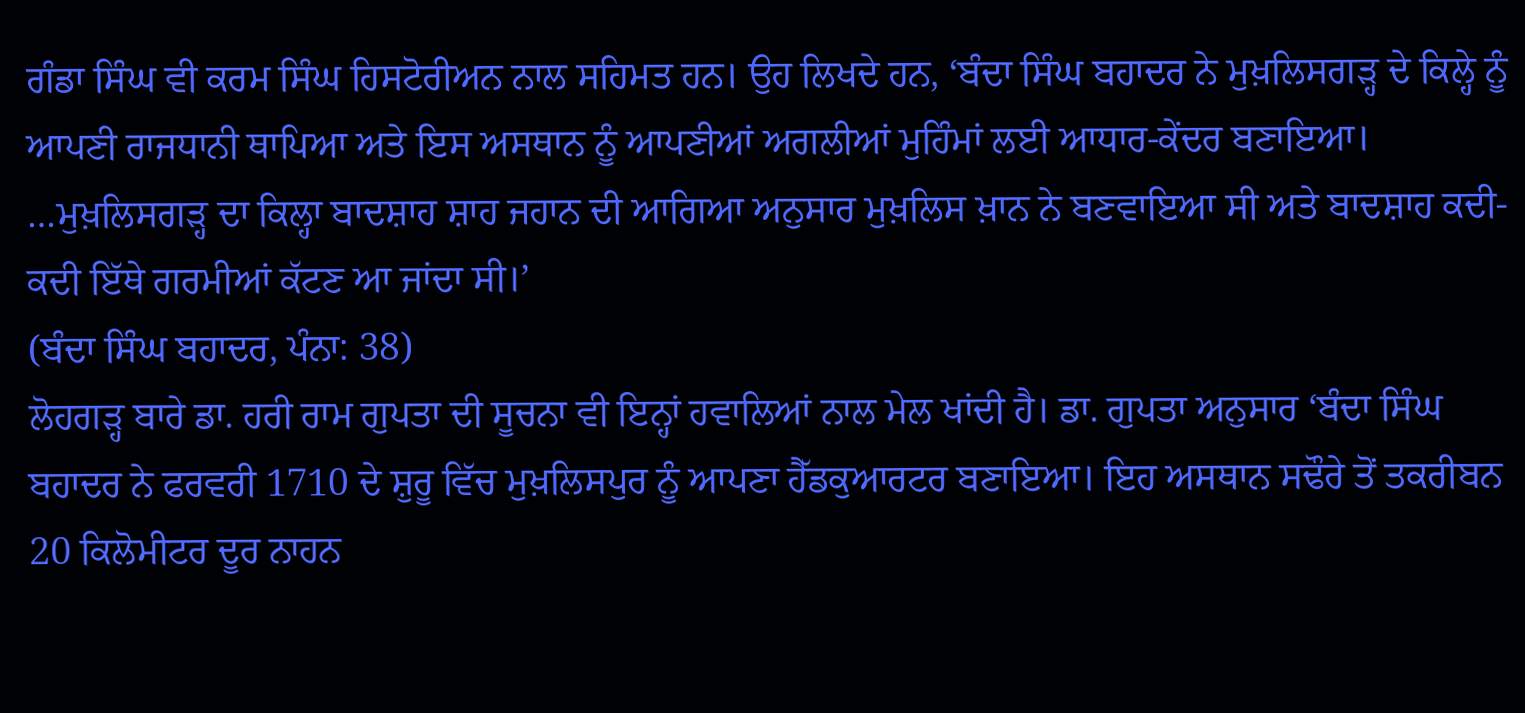ਗੰਡਾ ਸਿੰਘ ਵੀ ਕਰਮ ਸਿੰਘ ਹਿਸਟੋਰੀਅਨ ਨਾਲ ਸਹਿਮਤ ਹਨ। ਉਹ ਲਿਖਦੇ ਹਨ, ‘ਬੰਦਾ ਸਿੰਘ ਬਹਾਦਰ ਨੇ ਮੁਖ਼ਲਿਸਗੜ੍ਹ ਦੇ ਕਿਲ੍ਹੇ ਨੂੰ ਆਪਣੀ ਰਾਜਧਾਨੀ ਥਾਪਿਆ ਅਤੇ ਇਸ ਅਸਥਾਨ ਨੂੰ ਆਪਣੀਆਂ ਅਗਲੀਆਂ ਮੁਹਿੰਮਾਂ ਲਈ ਆਧਾਰ-ਕੇਂਦਰ ਬਣਾਇਆ। …ਮੁਖ਼ਲਿਸਗੜ੍ਹ ਦਾ ਕਿਲ੍ਹਾ ਬਾਦਸ਼ਾਹ ਸ਼ਾਹ ਜਹਾਨ ਦੀ ਆਗਿਆ ਅਨੁਸਾਰ ਮੁਖ਼ਲਿਸ ਖ਼ਾਨ ਨੇ ਬਣਵਾਇਆ ਸੀ ਅਤੇ ਬਾਦਸ਼ਾਹ ਕਦੀ-ਕਦੀ ਇੱਥੇ ਗਰਮੀਆਂ ਕੱਟਣ ਆ ਜਾਂਦਾ ਸੀ।’
(ਬੰਦਾ ਸਿੰਘ ਬਹਾਦਰ, ਪੰਨਾ: 38)
ਲੋਹਗੜ੍ਹ ਬਾਰੇ ਡਾ. ਹਰੀ ਰਾਮ ਗੁਪਤਾ ਦੀ ਸੂਚਨਾ ਵੀ ਇਨ੍ਹਾਂ ਹਵਾਲਿਆਂ ਨਾਲ ਮੇਲ ਖਾਂਦੀ ਹੈ। ਡਾ. ਗੁਪਤਾ ਅਨੁਸਾਰ ‘ਬੰਦਾ ਸਿੰਘ ਬਹਾਦਰ ਨੇ ਫਰਵਰੀ 1710 ਦੇ ਸ਼ੁਰੂ ਵਿੱਚ ਮੁਖ਼ਲਿਸਪੁਰ ਨੂੰ ਆਪਣਾ ਹੈੱਡਕੁਆਰਟਰ ਬਣਾਇਆ। ਇਹ ਅਸਥਾਨ ਸਢੌਰੇ ਤੋਂ ਤਕਰੀਬਨ 20 ਕਿਲੋਮੀਟਰ ਦੂਰ ਨਾਹਨ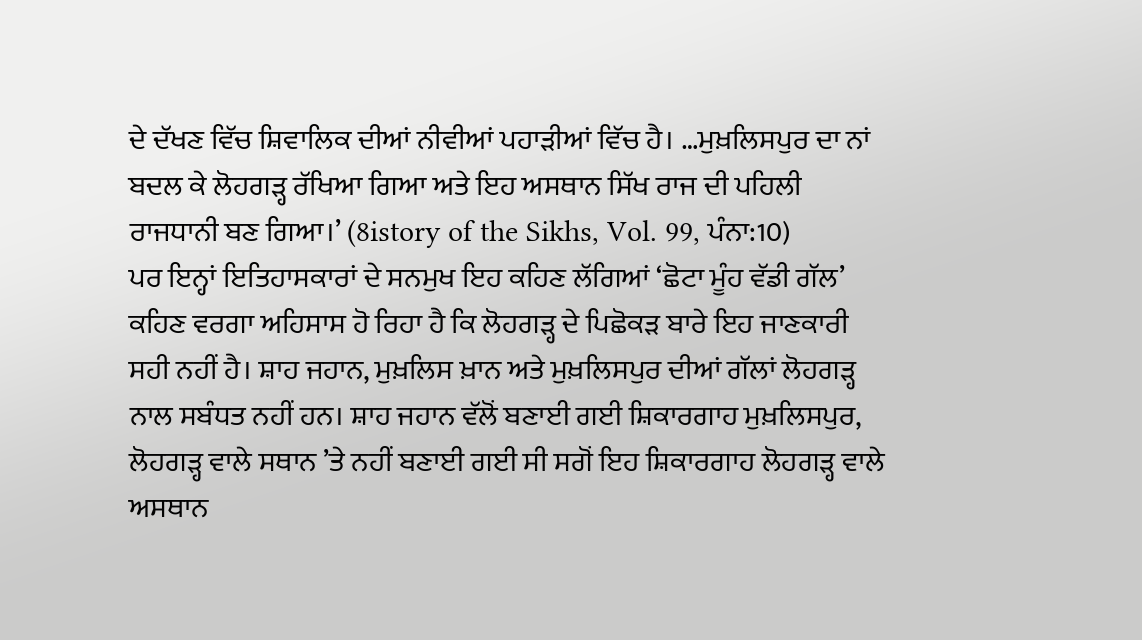ਦੇ ਦੱਖਣ ਵਿੱਚ ਸ਼ਿਵਾਲਿਕ ਦੀਆਂ ਨੀਵੀਆਂ ਪਹਾੜੀਆਂ ਵਿੱਚ ਹੈ। …ਮੁਖ਼ਲਿਸਪੁਰ ਦਾ ਨਾਂ ਬਦਲ ਕੇ ਲੋਹਗੜ੍ਹ ਰੱਖਿਆ ਗਿਆ ਅਤੇ ਇਹ ਅਸਥਾਨ ਸਿੱਖ ਰਾਜ ਦੀ ਪਹਿਲੀ ਰਾਜਧਾਨੀ ਬਣ ਗਿਆ।’ (8istory of the Sikhs, Vol. 99, ਪੰਨਾ:10)
ਪਰ ਇਨ੍ਹਾਂ ਇਤਿਹਾਸਕਾਰਾਂ ਦੇ ਸਨਮੁਖ ਇਹ ਕਹਿਣ ਲੱਗਿਆਂ ‘ਛੋਟਾ ਮੂੰਹ ਵੱਡੀ ਗੱਲ’ ਕਹਿਣ ਵਰਗਾ ਅਹਿਸਾਸ ਹੋ ਰਿਹਾ ਹੈ ਕਿ ਲੋਹਗੜ੍ਹ ਦੇ ਪਿਛੋਕੜ ਬਾਰੇ ਇਹ ਜਾਣਕਾਰੀ ਸਹੀ ਨਹੀਂ ਹੈ। ਸ਼ਾਹ ਜਹਾਨ, ਮੁਖ਼ਲਿਸ ਖ਼ਾਨ ਅਤੇ ਮੁਖ਼ਲਿਸਪੁਰ ਦੀਆਂ ਗੱਲਾਂ ਲੋਹਗੜ੍ਹ ਨਾਲ ਸਬੰਧਤ ਨਹੀਂ ਹਨ। ਸ਼ਾਹ ਜਹਾਨ ਵੱਲੋਂ ਬਣਾਈ ਗਈ ਸ਼ਿਕਾਰਗਾਹ ਮੁਖ਼ਲਿਸਪੁਰ, ਲੋਹਗੜ੍ਹ ਵਾਲੇ ਸਥਾਨ ’ਤੇ ਨਹੀਂ ਬਣਾਈ ਗਈ ਸੀ ਸਗੋਂ ਇਹ ਸ਼ਿਕਾਰਗਾਹ ਲੋਹਗੜ੍ਹ ਵਾਲੇ ਅਸਥਾਨ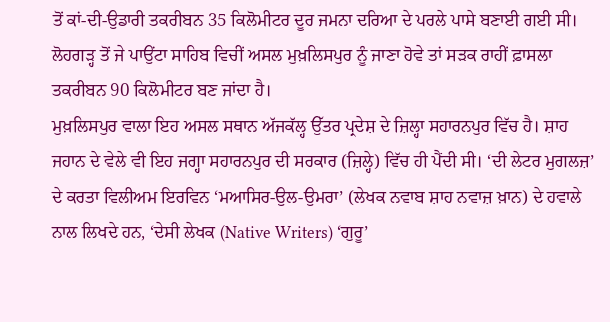ਤੋਂ ਕਾਂ-ਦੀ-ਉਡਾਰੀ ਤਕਰੀਬਨ 35 ਕਿਲੋਮੀਟਰ ਦੂਰ ਜਮਨਾ ਦਰਿਆ ਦੇ ਪਰਲੇ ਪਾਸੇ ਬਣਾਈ ਗਈ ਸੀ। ਲੋਹਗੜ੍ਹ ਤੋਂ ਜੇ ਪਾਉਂਟਾ ਸਾਹਿਬ ਵਿਚੀਂ ਅਸਲ ਮੁਖ਼ਲਿਸਪੁਰ ਨੂੰ ਜਾਣਾ ਹੋਵੇ ਤਾਂ ਸੜਕ ਰਾਹੀਂ ਫ਼ਾਸਲਾ ਤਕਰੀਬਨ 90 ਕਿਲੋਮੀਟਰ ਬਣ ਜਾਂਦਾ ਹੈ।
ਮੁਖ਼ਲਿਸਪੁਰ ਵਾਲਾ ਇਹ ਅਸਲ ਸਥਾਨ ਅੱਜਕੱਲ੍ਹ ਉੱਤਰ ਪ੍ਰਦੇਸ਼ ਦੇ ਜ਼ਿਲ੍ਹਾ ਸਹਾਰਨਪੁਰ ਵਿੱਚ ਹੈ। ਸ਼ਾਹ ਜਹਾਨ ਦੇ ਵੇਲੇ ਵੀ ਇਹ ਜਗ੍ਹਾ ਸਹਾਰਨਪੁਰ ਦੀ ਸਰਕਾਰ (ਜ਼ਿਲ੍ਹੇ) ਵਿੱਚ ਹੀ ਪੈਂਦੀ ਸੀ। ‘ਦੀ ਲੇਟਰ ਮੁਗਲਜ਼’ ਦੇ ਕਰਤਾ ਵਿਲੀਅਮ ਇਰਵਿਨ ‘ਮਆਸਿਰ-ਉਲ-ਉਮਰਾ’ (ਲੇਖਕ ਨਵਾਬ ਸ਼ਾਹ ਨਵਾਜ਼ ਖ਼ਾਨ) ਦੇ ਹਵਾਲੇ ਨਾਲ ਲਿਖਦੇ ਹਨ, ‘ਦੇਸੀ ਲੇਖਕ (Native Writers) ‘ਗੁਰੂ’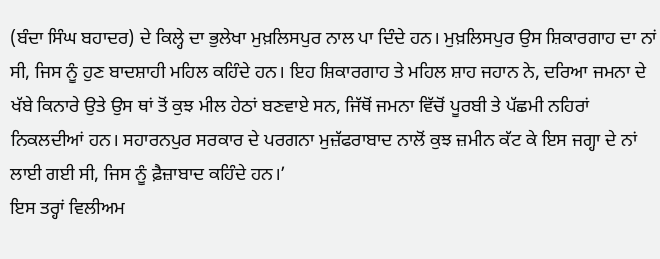(ਬੰਦਾ ਸਿੰਘ ਬਹਾਦਰ) ਦੇ ਕਿਲ੍ਹੇ ਦਾ ਭੁਲੇਖਾ ਮੁਖ਼ਲਿਸਪੁਰ ਨਾਲ ਪਾ ਦਿੰਦੇ ਹਨ। ਮੁਖ਼ਲਿਸਪੁਰ ਉਸ ਸ਼ਿਕਾਰਗਾਹ ਦਾ ਨਾਂ ਸੀ, ਜਿਸ ਨੂੰ ਹੁਣ ਬਾਦਸ਼ਾਹੀ ਮਹਿਲ ਕਹਿੰਦੇ ਹਨ। ਇਹ ਸ਼ਿਕਾਰਗਾਹ ਤੇ ਮਹਿਲ ਸ਼ਾਹ ਜਹਾਨ ਨੇ, ਦਰਿਆ ਜਮਨਾ ਦੇ ਖੱਬੇ ਕਿਨਾਰੇ ਉਤੇ ਉਸ ਥਾਂ ਤੋਂ ਕੁਝ ਮੀਲ ਹੇਠਾਂ ਬਣਵਾਏ ਸਨ, ਜਿੱਥੋਂ ਜਮਨਾ ਵਿੱਚੋਂ ਪੂਰਬੀ ਤੇ ਪੱਛਮੀ ਨਹਿਰਾਂ ਨਿਕਲਦੀਆਂ ਹਨ। ਸਹਾਰਨਪੁਰ ਸਰਕਾਰ ਦੇ ਪਰਗਨਾ ਮੁਜ਼ੱਫਰਾਬਾਦ ਨਾਲੋਂ ਕੁਝ ਜ਼ਮੀਨ ਕੱਟ ਕੇ ਇਸ ਜਗ੍ਹਾ ਦੇ ਨਾਂ ਲਾਈ ਗਈ ਸੀ, ਜਿਸ ਨੂੰ ਫ਼ੈਜ਼ਾਬਾਦ ਕਹਿੰਦੇ ਹਨ।’
ਇਸ ਤਰ੍ਹਾਂ ਵਿਲੀਅਮ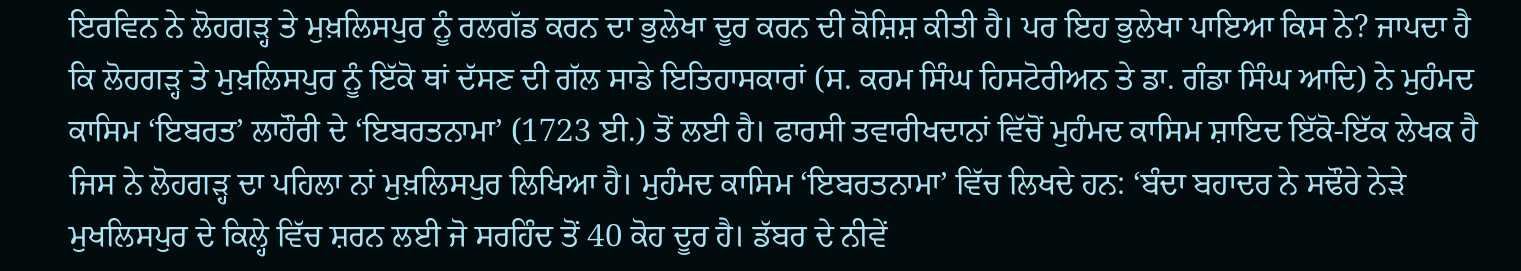ਇਰਵਿਨ ਨੇ ਲੋਹਗੜ੍ਹ ਤੇ ਮੁਖ਼ਲਿਸਪੁਰ ਨੂੰ ਰਲਗੱਡ ਕਰਨ ਦਾ ਭੁਲੇਖਾ ਦੂਰ ਕਰਨ ਦੀ ਕੋਸ਼ਿਸ਼ ਕੀਤੀ ਹੈ। ਪਰ ਇਹ ਭੁਲੇਖਾ ਪਾਇਆ ਕਿਸ ਨੇ? ਜਾਪਦਾ ਹੈ ਕਿ ਲੋਹਗੜ੍ਹ ਤੇ ਮੁਖ਼ਲਿਸਪੁਰ ਨੂੰ ਇੱਕੋ ਥਾਂ ਦੱਸਣ ਦੀ ਗੱਲ ਸਾਡੇ ਇਤਿਹਾਸਕਾਰਾਂ (ਸ. ਕਰਮ ਸਿੰਘ ਹਿਸਟੋਰੀਅਨ ਤੇ ਡਾ. ਗੰਡਾ ਸਿੰਘ ਆਦਿ) ਨੇ ਮੁਹੰਮਦ ਕਾਸਿਮ ‘ਇਬਰਤ’ ਲਾਹੌਰੀ ਦੇ ‘ਇਬਰਤਨਾਮਾ’ (1723 ਈ.) ਤੋਂ ਲਈ ਹੈ। ਫਾਰਸੀ ਤਵਾਰੀਖਦਾਨਾਂ ਵਿੱਚੋਂ ਮੁਹੰਮਦ ਕਾਸਿਮ ਸ਼ਾਇਦ ਇੱਕੋ-ਇੱਕ ਲੇਖਕ ਹੈ ਜਿਸ ਨੇ ਲੋਹਗੜ੍ਹ ਦਾ ਪਹਿਲਾ ਨਾਂ ਮੁਖ਼ਲਿਸਪੁਰ ਲਿਖਿਆ ਹੈ। ਮੁਹੰਮਦ ਕਾਸਿਮ ‘ਇਬਰਤਨਾਮਾ’ ਵਿੱਚ ਲਿਖਦੇ ਹਨ: ‘ਬੰਦਾ ਬਹਾਦਰ ਨੇ ਸਢੌਰੇ ਨੇੜੇ ਮੁਖਲਿਸਪੁਰ ਦੇ ਕਿਲ੍ਹੇ ਵਿੱਚ ਸ਼ਰਨ ਲਈ ਜੋ ਸਰਹਿੰਦ ਤੋਂ 40 ਕੋਹ ਦੂਰ ਹੈ। ਡੱਬਰ ਦੇ ਨੀਵੇਂ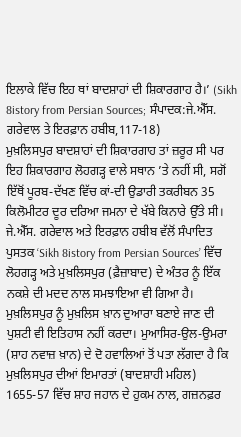ਇਲਾਕੇ ਵਿੱਚ ਇਹ ਥਾਂ ਬਾਦਸ਼ਾਹਾਂ ਦੀ ਸ਼ਿਕਾਰਗਾਹ ਹੈ।’ (Sikh 8istory from Persian Sources; ਸੰਪਾਦਕ:ਜੇ.ਐੱਸ. ਗਰੇਵਾਲ ਤੇ ਇਰਫ਼ਾਨ ਹਬੀਬ,117-18)
ਮੁਖ਼ਲਿਸਪੁਰ ਬਾਦਸ਼ਾਹਾਂ ਦੀ ਸ਼ਿਕਾਰਗਾਹ ਤਾਂ ਜ਼ਰੂਰ ਸੀ ਪਰ ਇਹ ਸ਼ਿਕਾਰਗਾਹ ਲੋਹਗੜ੍ਹ ਵਾਲੇ ਸਥਾਨ ’ਤੇ ਨਹੀਂ ਸੀ, ਸਗੋਂ ਇੱਥੋਂ ਪੂਰਬ-ਦੱਖਣ ਵਿੱਚ ਕਾਂ-ਦੀ ਉਡਾਰੀ ਤਕਰੀਬਨ 35 ਕਿਲੋਮੀਟਰ ਦੂਰ ਦਰਿਆ ਜਮਨਾ ਦੇ ਖੱਬੇ ਕਿਨਾਰੇ ਉੱਤੇ ਸੀ। ਜੇ.ਐੱਸ. ਗਰੇਵਾਲ ਅਤੇ ਇਰਫ਼ਾਨ ਹਬੀਬ ਵੱਲੋਂ ਸੰਪਾਦਿਤ ਪੁਸਤਕ ‘Sikh 8istory from Persian Sources’ ਵਿੱਚ ਲੋਹਗੜ੍ਹ ਅਤੇ ਮੁਖ਼ਲਿਸਪੁਰ (ਫ਼ੈਜ਼ਾਬਾਦ) ਦੇ ਅੰਤਰ ਨੂੰ ਇੱਕ ਨਕਸ਼ੇ ਦੀ ਮਦਦ ਨਾਲ ਸਮਝਾਇਆ ਵੀ ਗਿਆ ਹੈ।
ਮੁਖ਼ਲਿਸਪੁਰ ਨੂੰ ਮੁਖ਼ਲਿਸ ਖ਼ਾਨ ਦੁਆਰਾ ਬਣਾਏ ਜਾਣ ਦੀ ਪੁਸ਼ਟੀ ਵੀ ਇਤਿਹਾਸ ਨਹੀਂ ਕਰਦਾ। ਮੁਆਸਿਰ-ਉਲ-ਉਮਰਾ (ਸ਼ਾਹ ਨਵਾਜ਼ ਖ਼ਾਨ) ਦੇ ਦੋ ਹਵਾਲਿਆਂ ਤੋਂ ਪਤਾ ਲੱਗਦਾ ਹੈ ਕਿ ਮੁਖ਼ਲਿਸਪੁਰ ਦੀਆਂ ਇਮਾਰਤਾਂ (ਬਾਦਸ਼ਾਹੀ ਮਹਿਲ) 1655-57 ਵਿੱਚ ਸ਼ਾਹ ਜਹਾਨ ਦੇ ਹੁਕਮ ਨਾਲ, ਗਜ਼ਨਫ਼ਰ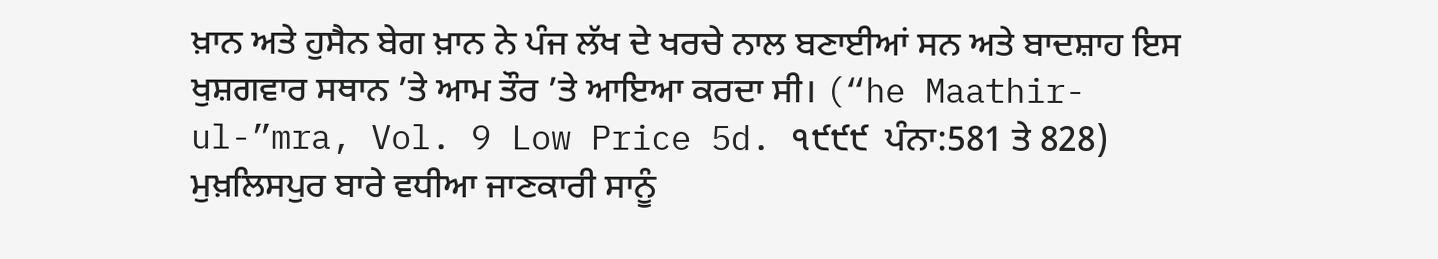ਖ਼ਾਨ ਅਤੇ ਹੁਸੈਨ ਬੇਗ ਖ਼ਾਨ ਨੇ ਪੰਜ ਲੱਖ ਦੇ ਖਰਚੇ ਨਾਲ ਬਣਾਈਆਂ ਸਨ ਅਤੇ ਬਾਦਸ਼ਾਹ ਇਸ ਖੁਸ਼ਗਵਾਰ ਸਥਾਨ ’ਤੇ ਆਮ ਤੌਰ ’ਤੇ ਆਇਆ ਕਰਦਾ ਸੀ। (“he Maathir-ul-”mra, Vol. 9 Low Price 5d. ੧੯੯੯  ਪੰਨਾ:581 ਤੇ 828)
ਮੁਖ਼ਲਿਸਪੁਰ ਬਾਰੇ ਵਧੀਆ ਜਾਣਕਾਰੀ ਸਾਨੂੰ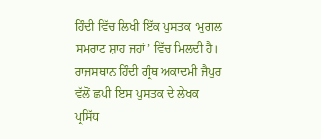ਹਿੰਦੀ ਵਿੱਚ ਲਿਖੀ ਇੱਕ ਪੁਸਤਕ ‘ਮੁਗਲ ਸਮਰਾਟ ਸ਼ਾਹ ਜਹਾਂ’ ਵਿੱਚ ਮਿਲਦੀ ਹੈ। ਰਾਜਸਥਾਨ ਹਿੰਦੀ ਗ੍ਰੰਥ ਅਕਾਦਮੀ ਜੈਪੁਰ ਵੱਲੋਂ ਛਪੀ ਇਸ ਪੁਸਤਕ ਦੇ ਲੇਖਕ ਪ੍ਰਸਿੱਧ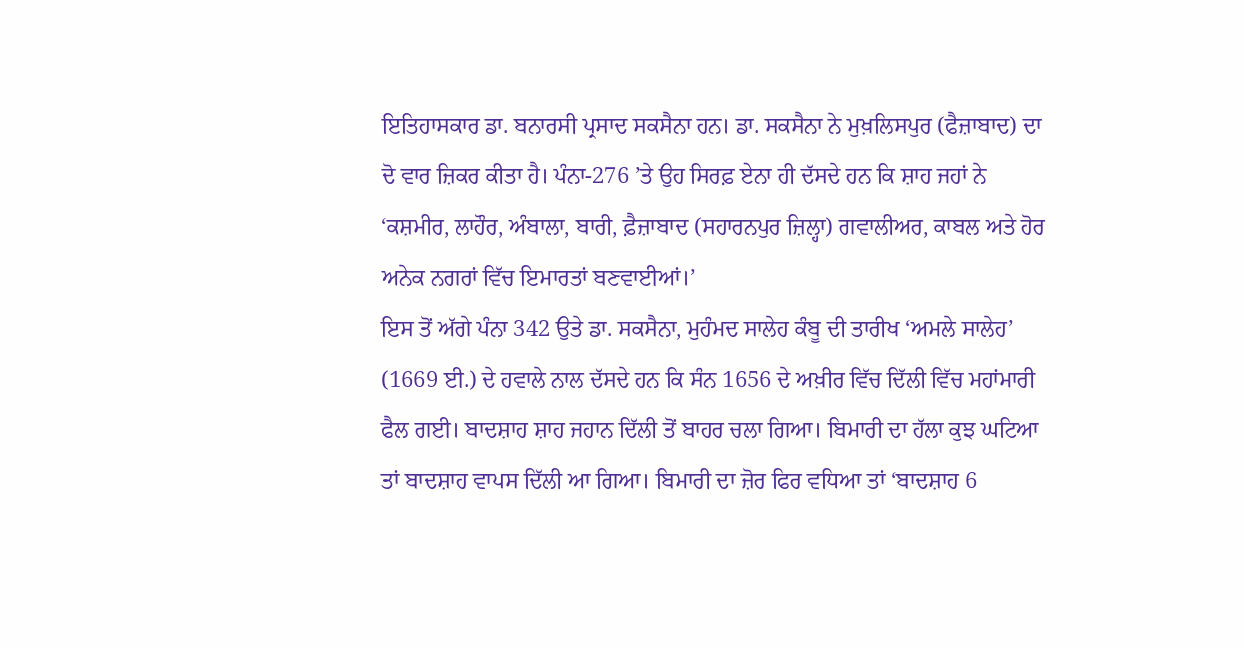ਇਤਿਹਾਸਕਾਰ ਡਾ. ਬਨਾਰਸੀ ਪ੍ਰਸਾਦ ਸਕਸੈਨਾ ਹਨ। ਡਾ. ਸਕਸੈਨਾ ਨੇ ਮੁਖ਼ਲਿਸਪੁਰ (ਫੈਜ਼ਾਬਾਦ) ਦਾ ਦੋ ਵਾਰ ਜ਼ਿਕਰ ਕੀਤਾ ਹੈ। ਪੰਨਾ-276 ’ਤੇ ਉਹ ਸਿਰਫ਼ ਏਨਾ ਹੀ ਦੱਸਦੇ ਹਨ ਕਿ ਸ਼ਾਹ ਜਹਾਂ ਨੇ ‘ਕਸ਼ਮੀਰ, ਲਾਹੌਰ, ਅੰਬਾਲਾ, ਬਾਰੀ, ਫ਼ੈਜ਼ਾਬਾਦ (ਸਹਾਰਨਪੁਰ ਜ਼ਿਲ੍ਹਾ) ਗਵਾਲੀਅਰ, ਕਾਬਲ ਅਤੇ ਹੋਰ ਅਨੇਕ ਨਗਰਾਂ ਵਿੱਚ ਇਮਾਰਤਾਂ ਬਣਵਾਈਆਂ।’
ਇਸ ਤੋਂ ਅੱਗੇ ਪੰਨਾ 342 ਉਤੇ ਡਾ. ਸਕਸੈਨਾ, ਮੁਹੰਮਦ ਸਾਲੇਹ ਕੰਬੂ ਦੀ ਤਾਰੀਖ ‘ਅਮਲੇ ਸਾਲੇਹ’ (1669 ਈ.) ਦੇ ਹਵਾਲੇ ਨਾਲ ਦੱਸਦੇ ਹਨ ਕਿ ਸੰਨ 1656 ਦੇ ਅਖ਼ੀਰ ਵਿੱਚ ਦਿੱਲੀ ਵਿੱਚ ਮਹਾਂਮਾਰੀ ਫੈਲ ਗਈ। ਬਾਦਸ਼ਾਹ ਸ਼ਾਹ ਜਹਾਨ ਦਿੱਲੀ ਤੋਂ ਬਾਹਰ ਚਲਾ ਗਿਆ। ਬਿਮਾਰੀ ਦਾ ਹੱਲਾ ਕੁਝ ਘਟਿਆ ਤਾਂ ਬਾਦਸ਼ਾਹ ਵਾਪਸ ਦਿੱਲੀ ਆ ਗਿਆ। ਬਿਮਾਰੀ ਦਾ ਜ਼ੋਰ ਫਿਰ ਵਧਿਆ ਤਾਂ ‘ਬਾਦਸ਼ਾਹ 6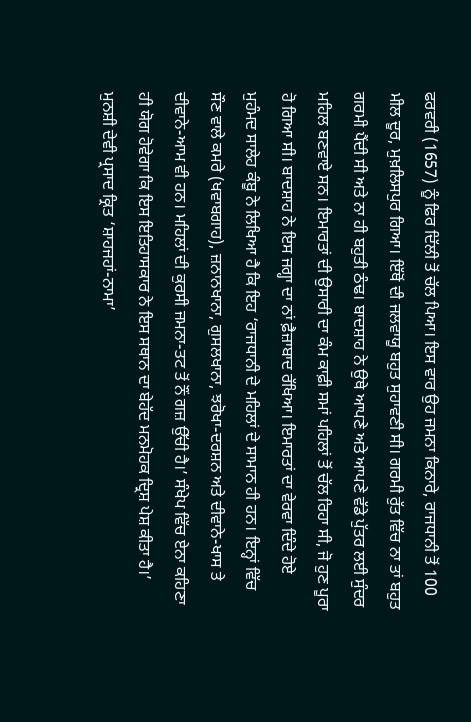ਫਰਵਰੀ (1657) ਨੂੰ ਫਿਰ ਦਿੱਲੀ ਤੋਂ ਚੱਲ ਪਿਆ। ਇਸ ਵਾਰ ਉਹ ਜਮਨਾ ਕਿਨਾਰੇ, ਰਾਜਧਾਨੀ ਤੋਂ 100 ਮੀਲ ਦੂਰ, ਮੁਖ਼ਲਿਸਪੁਰ ਗਿਆ। ਇੱਥੋਂ ਦੀ ਜਲਵਾਯੂ ਬਹੁਤ ਸੁਹਾਵਣੀ ਸੀ। ਗਰਮੀ ਰੁੱਤ ਵਿੱਚ ਨਾ ਤਾਂ ਬਹੁਤ ਗਰਮੀ ਪੈਂਦੀ ਸੀ ਅਤੇ ਨਾ ਹੀ ਬਹੁਤੀ ਠੰਢ। ਬਾਦਸ਼ਾਹ ਨੇ ਉਥੇ ਆਪਣੇ ਅਤੇ ਆਪਣੇ ਵੱਡੇ ਪੁੱਤਰ ਲਈ ਸੁੰਦਰ ਮਹਿਲ ਬਣਵਾਏ ਸਨ। ਇਮਾਰਤਾਂ ਦੀ ਉਸਾਰੀ ਦਾ ਕੰਮ ਕਾਫ਼ੀ ਸਮਾਂ ਪਹਿਲਾਂ ਤੋਂ ਚੱਲ ਰਿਹਾ ਸੀ, ਜੋ ਹੁਣ ਪੂਰਾ ਹੋ ਗਿਆ ਸੀ। ਬਾਦਸ਼ਾਹ ਨੇ ਇਸ ਜਗ੍ਹਾ ਦਾ ਨਾਂ ਫ਼ੈਜ਼ਾਬਾਦ ਰੱਖਿਆ। ਇਮਾਰਤਾਂ ਦਾ ਵੇਰਵਾ ਦਿੰਦੇ ਹੋਏ ਮੁਹੰਮਦ ਸਾਲੇਹ ਕੰਬੂ ਨੇ ਲਿਖਿਆ ਹੈ ਕਿ ਇਹ ‘ਰਾਜਧਾਨੀ ਦੇ ਮਹਿਲਾਂ ਦੇ ਸਾਮਾਨ ਹੀ ਹਨ। ਇਨ੍ਹਾਂ ਵਿੱਚ ਸੌਣ ਵਾਲੇ ਕਮਰੇ (ਖਵਾਬਗਾਹ), ਜ਼ਨਾਨਖਾਨਾ, ਗੁਸਲਖਾਨਾ, ਝਰੋਖਾ-ਦਰਸ਼ਨ ਅਤੇ ਦੀਵਾਨੇ-ਖਾਸ ਤੇ ਦੀਵਾਨੇ-ਆਮ ਵੀ ਹਨ। ਮਹਿਲਾਂ ਦੀ ਕੁਰਸੀ ਜਮਨਾ-ਤਟ ਤੋਂ ਨੌਂ ਗਜ਼ ਉੱਚੀ ਹੈ।’ ਸੰਖੇਪ ਵਿੱਚ ਏਨਾ ਕਹਿਣਾ ਹੀ ਯੋਗ ਹੋਵੇਗਾ ਕਿ ਇਸ ਇਤਿਹਾਸਕਾਰ ਨੇ ਇਸ ਸਥਾਨ ਦਾ ਬੇਹੱਦ ਮਨਮੋਹਕ ਦ੍ਰਿਸ਼ ਪੇਸ਼ ਕੀਤਾ ਹੈ।’
ਮੁਨਸ਼ੀ ਦੇਵੀ ਪ੍ਰਸਾਦ ਕ੍ਰਿਤ ‘ਸ਼ਾਹਜਹਾਂ-ਨਾਮਾ’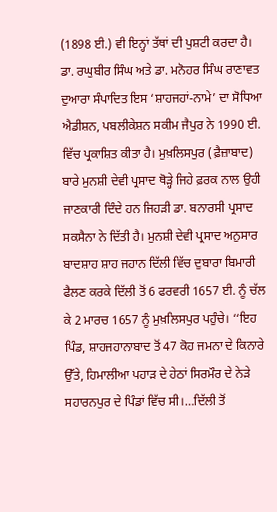(1898 ਈ.) ਵੀ ਇਨ੍ਹਾਂ ਤੱਥਾਂ ਦੀ ਪੁਸ਼ਟੀ ਕਰਦਾ ਹੈ। ਡਾ. ਰਘੁਬੀਰ ਸਿੰਘ ਅਤੇ ਡਾ. ਮਨੋਹਰ ਸਿੰਘ ਰਾਣਾਵਤ ਦੁਆਰਾ ਸੰਪਾਦਿਤ ਇਸ ‘ਸ਼ਾਹਜਹਾਂ-ਨਾਮੇ’ ਦਾ ਸੋਧਿਆ ਐਡੀਸ਼ਨ, ਪਬਲੀਕੇਸ਼ਨ ਸਕੀਮ ਜੈਪੁਰ ਨੇ 1990 ਈ. ਵਿੱਚ ਪ੍ਰਕਾਸ਼ਿਤ ਕੀਤਾ ਹੈ। ਮੁਖ਼ਲਿਸਪੁਰ (ਫ਼ੈਜ਼ਾਬਾਦ) ਬਾਰੇ ਮੁਨਸ਼ੀ ਦੇਵੀ ਪ੍ਰਸਾਦ ਥੋੜ੍ਹੇ ਜਿਹੇ ਫ਼ਰਕ ਨਾਲ ਉਹੀ ਜਾਣਕਾਰੀ ਦਿੰਦੇ ਹਨ ਜਿਹੜੀ ਡਾ. ਬਨਾਰਸੀ ਪ੍ਰਸਾਦ ਸਕਸੈਨਾ ਨੇ ਦਿੱਤੀ ਹੈ। ਮੁਨਸ਼ੀ ਦੇਵੀ ਪ੍ਰਸਾਦ ਅਨੁਸਾਰ ਬਾਦਸ਼ਾਹ ਸ਼ਾਹ ਜਹਾਨ ਦਿੱਲੀ ਵਿੱਚ ਦੁਬਾਰਾ ਬਿਮਾਰੀ ਫੈਲਣ ਕਰਕੇ ਦਿੱਲੀ ਤੋਂ 6 ਫਰਵਰੀ 1657 ਈ. ਨੂੰ ਚੱਲ ਕੇ 2 ਮਾਰਚ 1657 ਨੂੰ ਮੁਖ਼ਲਿਸਪੁਰ ਪਹੁੰਚੇ। ‘‘ਇਹ ਪਿੰਡ, ਸ਼ਾਹਜਹਾਨਾਬਾਦ ਤੋਂ 47 ਕੋਹ ਜਮਨਾ ਦੇ ਕਿਨਾਰੇ ਉੱਤੇ, ਹਿਮਾਲੀਆ ਪਹਾੜ ਦੇ ਹੇਠਾਂ ਸਿਰਮੌਰ ਦੇ ਨੇੜੇ ਸਹਾਰਨਪੁਰ ਦੇ ਪਿੰਡਾਂ ਵਿੱਚ ਸੀ।…ਦਿੱਲੀ ਤੋਂ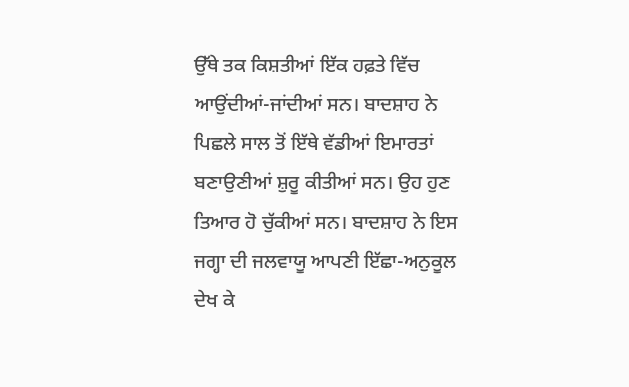ਉੱਥੇ ਤਕ ਕਿਸ਼ਤੀਆਂ ਇੱਕ ਹਫ਼ਤੇ ਵਿੱਚ ਆਉਂਦੀਆਂ-ਜਾਂਦੀਆਂ ਸਨ। ਬਾਦਸ਼ਾਹ ਨੇ ਪਿਛਲੇ ਸਾਲ ਤੋਂ ਇੱਥੇ ਵੱਡੀਆਂ ਇਮਾਰਤਾਂ ਬਣਾਉਣੀਆਂ ਸ਼ੁਰੂ ਕੀਤੀਆਂ ਸਨ। ਉਹ ਹੁਣ ਤਿਆਰ ਹੋ ਚੁੱਕੀਆਂ ਸਨ। ਬਾਦਸ਼ਾਹ ਨੇ ਇਸ ਜਗ੍ਹਾ ਦੀ ਜਲਵਾਯੂ ਆਪਣੀ ਇੱਛਾ-ਅਨੁਕੂਲ ਦੇਖ ਕੇ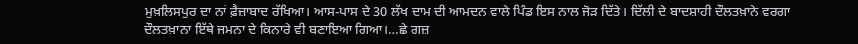ਮੁਖ਼ਲਿਸਪੁਰ ਦਾ ਨਾਂ ਫ਼ੈਜ਼ਾਬਾਦ ਰੱਖਿਆ। ਆਸ-ਪਾਸ ਦੇ 30 ਲੱਖ ਦਾਮ ਦੀ ਆਮਦਨ ਵਾਲੇ ਪਿੰਡ ਇਸ ਨਾਲ ਜੋੜ ਦਿੱਤੇ। ਦਿੱਲੀ ਦੇ ਬਾਦਸ਼ਾਹੀ ਦੌਲਤਖ਼ਾਨੇ ਵਰਗਾ ਦੌਲਤਖ਼ਾਨਾ ਇੱਥੇ ਜਮਨਾ ਦੇ ਕਿਨਾਰੇ ਵੀ ਬਣਾਇਆ ਗਿਆ।…ਛੇ ਗਜ਼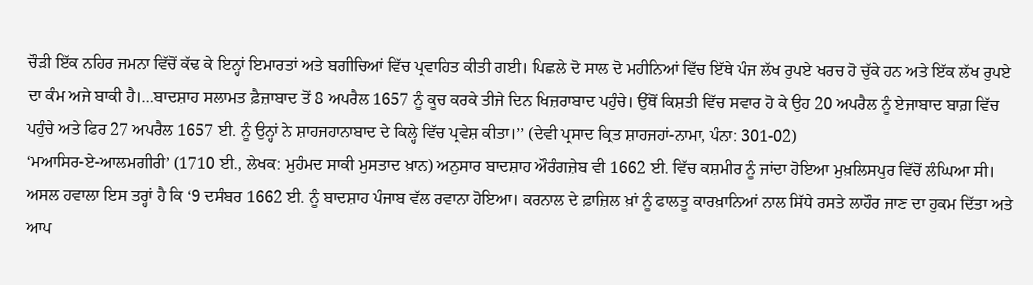ਚੌੜੀ ਇੱਕ ਨਹਿਰ ਜਮਨਾ ਵਿੱਚੋਂ ਕੱਢ ਕੇ ਇਨ੍ਹਾਂ ਇਮਾਰਤਾਂ ਅਤੇ ਬਗੀਚਿਆਂ ਵਿੱਚ ਪ੍ਰਵਾਹਿਤ ਕੀਤੀ ਗਈ। ਪਿਛਲੇ ਦੋ ਸਾਲ ਦੋ ਮਹੀਨਿਆਂ ਵਿੱਚ ਇੱਥੇ ਪੰਜ ਲੱਖ ਰੁਪਏ ਖਰਚ ਹੋ ਚੁੱਕੇ ਹਨ ਅਤੇ ਇੱਕ ਲੱਖ ਰੁਪਏ ਦਾ ਕੰਮ ਅਜੇ ਬਾਕੀ ਹੈ।…ਬਾਦਸ਼ਾਹ ਸਲਾਮਤ ਫ਼ੈਜ਼ਾਬਾਦ ਤੋਂ 8 ਅਪਰੈਲ 1657 ਨੂੰ ਕੂਚ ਕਰਕੇ ਤੀਜੇ ਦਿਨ ਖਿਜ਼ਰਾਬਾਦ ਪਹੁੰਚੇ। ਉੱਥੋਂ ਕਿਸ਼ਤੀ ਵਿੱਚ ਸਵਾਰ ਹੋ ਕੇ ਉਹ 20 ਅਪਰੈਲ ਨੂੰ ਏਜਾਬਾਦ ਬਾਗ਼ ਵਿੱਚ ਪਹੁੰਚੇ ਅਤੇ ਫਿਰ 27 ਅਪਰੈਲ 1657 ਈ. ਨੂੰ ਉਨ੍ਹਾਂ ਨੇ ਸ਼ਾਹਜਹਾਨਾਬਾਦ ਦੇ ਕਿਲ੍ਹੇ ਵਿੱਚ ਪ੍ਰਵੇਸ਼ ਕੀਤਾ।’’ (ਦੇਵੀ ਪ੍ਰਸਾਦ ਕ੍ਰਿਤ ਸ਼ਾਹਜਹਾਂ-ਨਾਮਾ, ਪੰਨਾ: 301-02)
‘ਮਆਸਿਰ-ਏ-ਆਲਮਗੀਰੀ’ (1710 ਈ., ਲੇਖਕ: ਮੁਹੰਮਦ ਸਾਕੀ ਮੁਸਤਾਦ ਖ਼ਾਨ) ਅਨੁਸਾਰ ਬਾਦਸ਼ਾਹ ਔਰੰਗਜ਼ੇਬ ਵੀ 1662 ਈ. ਵਿੱਚ ਕਸ਼ਮੀਰ ਨੂੰ ਜਾਂਦਾ ਹੋਇਆ ਮੁਖ਼ਲਿਸਪੁਰ ਵਿੱਚੋਂ ਲੰਘਿਆ ਸੀ। ਅਸਲ ਹਵਾਲਾ ਇਸ ਤਰ੍ਹਾਂ ਹੈ ਕਿ ‘9 ਦਸੰਬਰ 1662 ਈ. ਨੂੰ ਬਾਦਸ਼ਾਹ ਪੰਜਾਬ ਵੱਲ ਰਵਾਨਾ ਹੋਇਆ। ਕਰਨਾਲ ਦੇ ਫ਼ਾਜ਼ਿਲ ਖ਼ਾਂ ਨੂੰ ਫਾਲਤੂ ਕਾਰਖ਼ਾਨਿਆਂ ਨਾਲ ਸਿੱਧੇ ਰਸਤੇ ਲਾਹੌਰ ਜਾਣ ਦਾ ਹੁਕਮ ਦਿੱਤਾ ਅਤੇ ਆਪ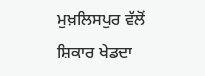ਮੁਖ਼ਲਿਸਪੁਰ ਵੱਲੋਂ ਸ਼ਿਕਾਰ ਖੇਡਦਾ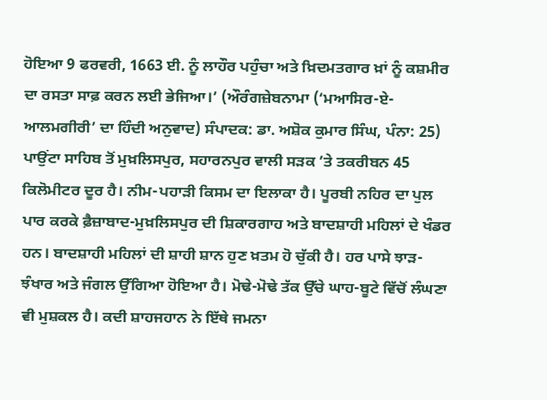ਹੋਇਆ 9 ਫਰਵਰੀ, 1663 ਈ. ਨੂੰ ਲਾਹੌਰ ਪਹੁੰਚਾ ਅਤੇ ਖ਼ਿਦਮਤਗਾਰ ਖ਼ਾਂ ਨੂੰ ਕਸ਼ਮੀਰ ਦਾ ਰਸਤਾ ਸਾਫ਼ ਕਰਨ ਲਈ ਭੇਜਿਆ।’ (ਔਰੰਗਜ਼ੇਬਨਾਮਾ (‘ਮਆਸਿਰ-ਏ-ਆਲਮਗੀਰੀ’ ਦਾ ਹਿੰਦੀ ਅਨੁਵਾਦ) ਸੰਪਾਦਕ: ਡਾ. ਅਸ਼ੋਕ ਕੁਮਾਰ ਸਿੰਘ, ਪੰਨਾ: 25)
ਪਾਉਂਟਾ ਸਾਹਿਬ ਤੋਂ ਮੁਖ਼ਲਿਸਪੁਰ, ਸਹਾਰਨਪੁਰ ਵਾਲੀ ਸੜਕ ’ਤੇ ਤਕਰੀਬਨ 45 ਕਿਲੋਮੀਟਰ ਦੂਰ ਹੈ। ਨੀਮ-ਪਹਾੜੀ ਕਿਸਮ ਦਾ ਇਲਾਕਾ ਹੈ। ਪੂਰਬੀ ਨਹਿਰ ਦਾ ਪੁਲ ਪਾਰ ਕਰਕੇ ਫ਼ੈਜ਼ਾਬਾਦ-ਮੁਖ਼ਲਿਸਪੁਰ ਦੀ ਸ਼ਿਕਾਰਗਾਹ ਅਤੇ ਬਾਦਸ਼ਾਹੀ ਮਹਿਲਾਂ ਦੇ ਖੰਡਰ ਹਨ। ਬਾਦਸ਼ਾਹੀ ਮਹਿਲਾਂ ਦੀ ਸ਼ਾਹੀ ਸ਼ਾਨ ਹੁਣ ਖ਼ਤਮ ਹੋ ਚੁੱਕੀ ਹੈ। ਹਰ ਪਾਸੇ ਝਾੜ-ਝੰਖਾਰ ਅਤੇ ਜੰਗਲ ਉੱਗਿਆ ਹੋਇਆ ਹੈ। ਮੋਢੇ-ਮੋਢੇ ਤੱਕ ਉੱਚੇ ਘਾਹ-ਬੂਟੇ ਵਿੱਚੋਂ ਲੰਘਣਾ ਵੀ ਮੁਸ਼ਕਲ ਹੈ। ਕਦੀ ਸ਼ਾਹਜਹਾਨ ਨੇ ਇੱਥੇ ਜਮਨਾ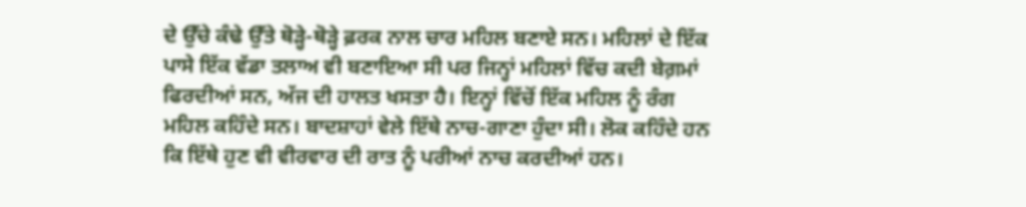ਦੇ ਉੱਚੇ ਕੰਢੇ ਉੱਤੇ ਥੋੜ੍ਹੇ-ਥੋੜ੍ਹੇ ਫ਼ਰਕ ਨਾਲ ਚਾਰ ਮਹਿਲ ਬਣਾਏ ਸਨ। ਮਹਿਲਾਂ ਦੇ ਇੱਕ ਪਾਸੇ ਇੱਕ ਵੱਡਾ ਤਲਾਅ ਵੀ ਬਣਾਇਆ ਸੀ ਪਰ ਜਿਨ੍ਹਾਂ ਮਹਿਲਾਂ ਵਿੱਚ ਕਦੀ ਬੇਗ਼ਮਾਂ ਫਿਰਦੀਆਂ ਸਨ, ਅੱਜ ਦੀ ਹਾਲਤ ਖਸਤਾ ਹੈ। ਇਨ੍ਹਾਂ ਵਿੱਚੋਂ ਇੱਕ ਮਹਿਲ ਨੂੰ ਰੰਗ ਮਹਿਲ ਕਹਿੰਦੇ ਸਨ। ਬਾਦਸ਼ਾਹਾਂ ਵੇਲੇ ਇੱਥੇ ਨਾਚ-ਗਾਣਾ ਹੁੰਦਾ ਸੀ। ਲੋਕ ਕਹਿੰਦੇ ਹਨ ਕਿ ਇੱਥੇ ਹੁਣ ਵੀ ਵੀਰਵਾਰ ਦੀ ਰਾਤ ਨੂੰ ਪਰੀਆਂ ਨਾਚ ਕਰਦੀਆਂ ਹਨ।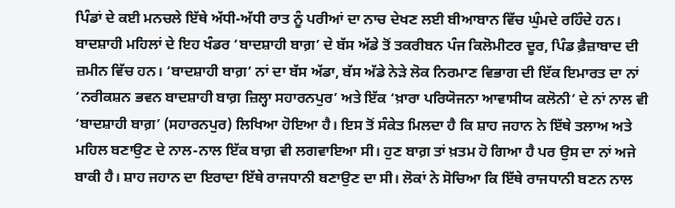ਪਿੰਡਾਂ ਦੇ ਕਈ ਮਨਚਲੇ ਇੱਥੇ ਅੱਧੀ-ਅੱਧੀ ਰਾਤ ਨੂੰ ਪਰੀਆਂ ਦਾ ਨਾਚ ਦੇਖਣ ਲਈ ਬੀਆਬਾਨ ਵਿੱਚ ਘੁੰਮਦੇ ਰਹਿੰਦੇ ਹਨ।
ਬਾਦਸ਼ਾਹੀ ਮਹਿਲਾਂ ਦੇ ਇਹ ਖੰਡਰ ‘ਬਾਦਸ਼ਾਹੀ ਬਾਗ਼’ ਦੇ ਬੱਸ ਅੱਡੇ ਤੋਂ ਤਕਰੀਬਨ ਪੰਜ ਕਿਲੋਮੀਟਰ ਦੂਰ, ਪਿੰਡ ਫ਼ੈਜ਼ਾਬਾਦ ਦੀ ਜ਼ਮੀਨ ਵਿੱਚ ਹਨ। ‘ਬਾਦਸ਼ਾਹੀ ਬਾਗ਼’ ਨਾਂ ਦਾ ਬੱਸ ਅੱਡਾ, ਬੱਸ ਅੱਡੇ ਨੇੜੇ ਲੋਕ ਨਿਰਮਾਣ ਵਿਭਾਗ ਦੀ ਇੱਕ ਇਮਾਰਤ ਦਾ ਨਾਂ ‘ਨਰੀਕਸ਼ਨ ਭਵਨ ਬਾਦਸ਼ਾਹੀ ਬਾਗ਼ ਜ਼ਿਲ੍ਹਾ ਸਹਾਰਨਪੁਰ’ ਅਤੇ ਇੱਕ ‘ਖ਼ਾਰਾ ਪਰਿਯੋਜਨਾ ਆਵਾਸੀਯ ਕਲੋਨੀ’ ਦੇ ਨਾਂ ਨਾਲ ਵੀ ‘ਬਾਦਸ਼ਾਹੀ ਬਾਗ਼’ (ਸਹਾਰਨਪੁਰ) ਲਿਖਿਆ ਹੋਇਆ ਹੈ। ਇਸ ਤੋਂ ਸੰਕੇਤ ਮਿਲਦਾ ਹੈ ਕਿ ਸ਼ਾਹ ਜਹਾਨ ਨੇ ਇੱਥੇ ਤਲਾਅ ਅਤੇ ਮਹਿਲ ਬਣਾਉਣ ਦੇ ਨਾਲ-ਨਾਲ ਇੱਕ ਬਾਗ਼ ਵੀ ਲਗਵਾਇਆ ਸੀ। ਹੁਣ ਬਾਗ਼ ਤਾਂ ਖ਼ਤਮ ਹੋ ਗਿਆ ਹੈ ਪਰ ਉਸ ਦਾ ਨਾਂ ਅਜੇ ਬਾਕੀ ਹੈ। ਸ਼ਾਹ ਜਹਾਨ ਦਾ ਇਰਾਦਾ ਇੱਥੇ ਰਾਜਧਾਨੀ ਬਣਾਉਣ ਦਾ ਸੀ। ਲੋਕਾਂ ਨੇ ਸੋਚਿਆ ਕਿ ਇੱਥੇ ਰਾਜਧਾਨੀ ਬਣਨ ਨਾਲ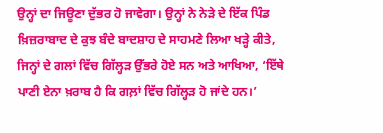ਉਨ੍ਹਾਂ ਦਾ ਜਿਊਣਾ ਦੁੱਭਰ ਹੋ ਜਾਵੇਗਾ। ਉਨ੍ਹਾਂ ਨੇ ਨੇੜੇ ਦੇ ਇੱਕ ਪਿੰਡ ਖ਼ਿਜ਼ਰਾਬਾਦ ਦੇ ਕੁਝ ਬੰਦੇ ਬਾਦਸ਼ਾਹ ਦੇ ਸਾਹਮਣੇ ਲਿਆ ਖੜ੍ਹੇ ਕੀਤੇ, ਜਿਨ੍ਹਾਂ ਦੇ ਗਲਾਂ ਵਿੱਚ ਗਿੱਲ੍ਹੜ ਉੱਭਰੇ ਹੋਏ ਸਨ ਅਤੇ ਆਖਿਆ, ‘ਇੱਥੇ ਪਾਣੀ ਏਨਾ ਖ਼ਰਾਬ ਹੈ ਕਿ ਗਲ਼ਾਂ ਵਿੱਚ ਗਿੱਲ੍ਹੜ ਹੋ ਜਾਂਦੇ ਹਨ।’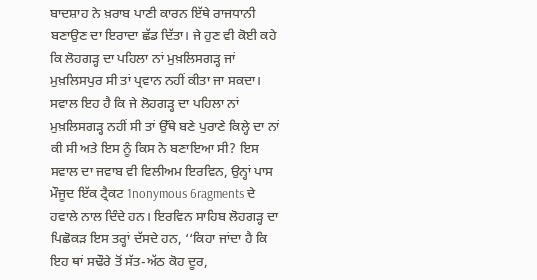ਬਾਦਸ਼ਾਹ ਨੇ ਖ਼ਰਾਬ ਪਾਣੀ ਕਾਰਨ ਇੱਥੇ ਰਾਜਧਾਨੀ ਬਣਾਉਣ ਦਾ ਇਰਾਦਾ ਛੱਡ ਦਿੱਤਾ। ਜੇ ਹੁਣ ਵੀ ਕੋਈ ਕਹੇ ਕਿ ਲੋਹਗੜ੍ਹ ਦਾ ਪਹਿਲਾ ਨਾਂ ਮੁਖ਼ਲਿਸਗੜ੍ਹ ਜਾਂ ਮੁਖ਼ਲਿਸਪੁਰ ਸੀ ਤਾਂ ਪ੍ਰਵਾਨ ਨਹੀਂ ਕੀਤਾ ਜਾ ਸਕਦਾ।
ਸਵਾਲ ਇਹ ਹੈ ਕਿ ਜੇ ਲੋਹਗੜ੍ਹ ਦਾ ਪਹਿਲਾ ਨਾਂ ਮੁਖ਼ਲਿਸਗੜ੍ਹ ਨਹੀਂ ਸੀ ਤਾਂ ਉੱਥੇ ਬਣੇ ਪੁਰਾਣੇ ਕਿਲ੍ਹੇ ਦਾ ਨਾਂ ਕੀ ਸੀ ਅਤੇ ਇਸ ਨੂੰ ਕਿਸ ਨੇ ਬਣਾਇਆ ਸੀ? ਇਸ ਸਵਾਲ ਦਾ ਜਵਾਬ ਵੀ ਵਿਲੀਅਮ ਇਰਵਿਨ, ਉਨ੍ਹਾਂ ਪਾਸ ਮੌਜੂਦ ਇੱਕ ਟ੍ਰੈਕਟ 1nonymous 6ragments ਦੇ ਹਵਾਲੇ ਨਾਲ ਦਿੰਦੇ ਹਨ। ਇਰਵਿਨ ਸਾਹਿਬ ਲੋਹਗੜ੍ਹ ਦਾ ਪਿਛੋਕੜ ਇਸ ਤਰ੍ਹਾਂ ਦੱਸਦੇ ਹਨ, ‘‘ਕਿਹਾ ਜਾਂਦਾ ਹੈ ਕਿ ਇਹ ਥਾਂ ਸਢੌਰੇ ਤੋਂ ਸੱਤ-ਅੱਠ ਕੋਹ ਦੂਰ,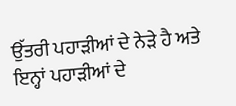ਉੱਤਰੀ ਪਹਾੜੀਆਂ ਦੇ ਨੇੜੇ ਹੈ ਅਤੇ ਇਨ੍ਹਾਂ ਪਹਾੜੀਆਂ ਦੇ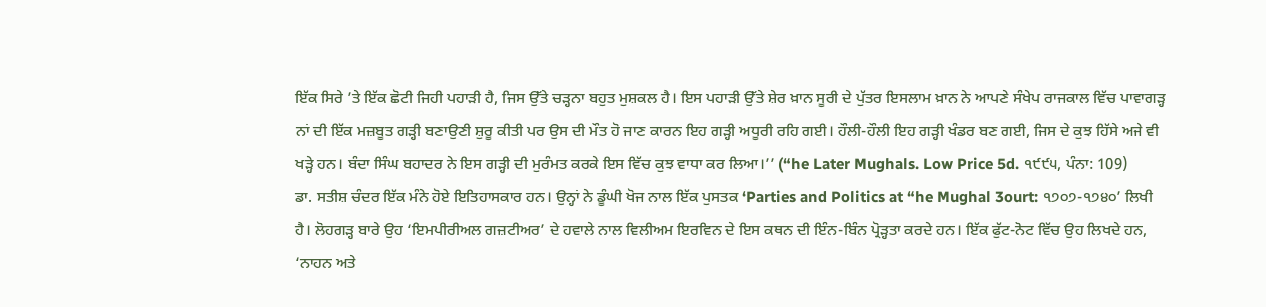ਇੱਕ ਸਿਰੇ ’ਤੇ ਇੱਕ ਛੋਟੀ ਜਿਹੀ ਪਹਾੜੀ ਹੈ, ਜਿਸ ਉੱਤੇ ਚੜ੍ਹਨਾ ਬਹੁਤ ਮੁਸ਼ਕਲ ਹੈ। ਇਸ ਪਹਾੜੀ ਉੱਤੇ ਸ਼ੇਰ ਖ਼ਾਨ ਸੂਰੀ ਦੇ ਪੁੱਤਰ ਇਸਲਾਮ ਖ਼ਾਨ ਨੇ ਆਪਣੇ ਸੰਖੇਪ ਰਾਜਕਾਲ ਵਿੱਚ ਪਾਵਾਗੜ੍ਹ ਨਾਂ ਦੀ ਇੱਕ ਮਜ਼ਬੂਤ ਗੜ੍ਹੀ ਬਣਾਉਣੀ ਸ਼ੁਰੂ ਕੀਤੀ ਪਰ ਉਸ ਦੀ ਮੌਤ ਹੋ ਜਾਣ ਕਾਰਨ ਇਹ ਗੜ੍ਹੀ ਅਧੂਰੀ ਰਹਿ ਗਈ। ਹੌਲੀ-ਹੌਲੀ ਇਹ ਗੜ੍ਹੀ ਖੰਡਰ ਬਣ ਗਈ, ਜਿਸ ਦੇ ਕੁਝ ਹਿੱਸੇ ਅਜੇ ਵੀ ਖੜ੍ਹੇ ਹਨ। ਬੰਦਾ ਸਿੰਘ ਬਹਾਦਰ ਨੇ ਇਸ ਗੜ੍ਹੀ ਦੀ ਮੁਰੰਮਤ ਕਰਕੇ ਇਸ ਵਿੱਚ ਕੁਝ ਵਾਧਾ ਕਰ ਲਿਆ।’’ (“he Later Mughals. Low Price 5d. ੧੯੯੫, ਪੰਨਾ: 109)
ਡਾ. ਸਤੀਸ਼ ਚੰਦਰ ਇੱਕ ਮੰਨੇ ਹੋਏ ਇਤਿਹਾਸਕਾਰ ਹਨ। ਉਨ੍ਹਾਂ ਨੇ ਡੂੰਘੀ ਖੋਜ ਨਾਲ ਇੱਕ ਪੁਸਤਕ ‘Parties and Politics at “he Mughal 3ourt: ੧੭੦੭-੧੭੪੦’ ਲਿਖੀ ਹੈ। ਲੋਹਗੜ੍ਹ ਬਾਰੇ ਉਹ ‘ਇਮਪੀਰੀਅਲ ਗਜ਼ਟੀਅਰ’ ਦੇ ਹਵਾਲੇ ਨਾਲ ਵਿਲੀਅਮ ਇਰਵਿਨ ਦੇ ਇਸ ਕਥਨ ਦੀ ਇੰਨ-ਬਿੰਨ ਪ੍ਰੋੜ੍ਹਤਾ ਕਰਦੇ ਹਨ। ਇੱਕ ਫੁੱਟ-ਨੋਟ ਵਿੱਚ ਉਹ ਲਿਖਦੇ ਹਨ, ‘ਨਾਹਨ ਅਤੇ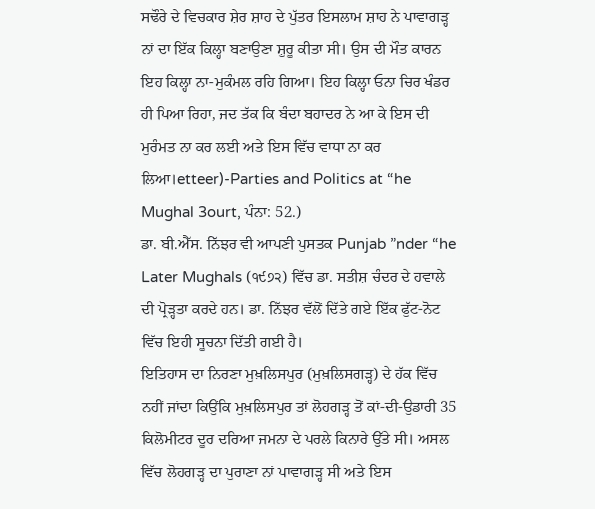ਸਢੌਰੇ ਦੇ ਵਿਚਕਾਰ ਸ਼ੇਰ ਸ਼ਾਹ ਦੇ ਪੁੱਤਰ ਇਸਲਾਮ ਸ਼ਾਹ ਨੇ ਪਾਵਾਗੜ੍ਹ ਨਾਂ ਦਾ ਇੱਕ ਕਿਲ੍ਹਾ ਬਣਾਉਣਾ ਸ਼ੁਰੂ ਕੀਤਾ ਸੀ। ਉਸ ਦੀ ਮੌਤ ਕਾਰਨ ਇਹ ਕਿਲ੍ਹਾ ਨਾ-ਮੁਕੰਮਲ ਰਹਿ ਗਿਆ। ਇਹ ਕਿਲ੍ਹਾ ਓਨਾ ਚਿਰ ਖੰਡਰ ਹੀ ਪਿਆ ਰਿਹਾ, ਜਦ ਤੱਕ ਕਿ ਬੰਦਾ ਬਹਾਦਰ ਨੇ ਆ ਕੇ ਇਸ ਦੀ ਮੁਰੰਮਤ ਨਾ ਕਰ ਲਈ ਅਤੇ ਇਸ ਵਿੱਚ ਵਾਧਾ ਨਾ ਕਰ ਲਿਆ।etteer)-Parties and Politics at “he Mughal 3ourt, ਪੰਨਾ: 52.)
ਡਾ. ਬੀ.ਐੱਸ. ਨਿੱਝਰ ਵੀ ਆਪਣੀ ਪੁਸਤਕ Punjab ”nder “he Later Mughals (੧੯੭੨) ਵਿੱਚ ਡਾ. ਸਤੀਸ਼ ਚੰਦਰ ਦੇ ਹਵਾਲੇ ਦੀ ਪ੍ਰੋੜ੍ਹਤਾ ਕਰਦੇ ਹਨ। ਡਾ. ਨਿੱਝਰ ਵੱਲੋਂ ਦਿੱਤੇ ਗਏ ਇੱਕ ਫੁੱਟ-ਨੋਟ ਵਿੱਚ ਇਹੀ ਸੂਚਨਾ ਦਿੱਤੀ ਗਈ ਹੈ।
ਇਤਿਹਾਸ ਦਾ ਨਿਰਣਾ ਮੁਖ਼ਲਿਸਪੁਰ (ਮੁਖ਼ਲਿਸਗੜ੍ਹ) ਦੇ ਹੱਕ ਵਿੱਚ ਨਹੀਂ ਜਾਂਦਾ ਕਿਉਂਕਿ ਮੁਖ਼ਲਿਸਪੁਰ ਤਾਂ ਲੋਹਗੜ੍ਹ ਤੋਂ ਕਾਂ-ਦੀ-ਉਡਾਰੀ 35 ਕਿਲੋਮੀਟਰ ਦੂਰ ਦਰਿਆ ਜਮਨਾ ਦੇ ਪਰਲੇ ਕਿਨਾਰੇ ਉੱਤੇ ਸੀ। ਅਸਲ ਵਿੱਚ ਲੋਹਗੜ੍ਹ ਦਾ ਪੁਰਾਣਾ ਨਾਂ ਪਾਵਾਗੜ੍ਹ ਸੀ ਅਤੇ ਇਸ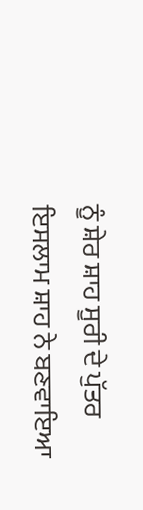ਨੂੰ ਸ਼ੇਰ ਸ਼ਾਹ ਸੂਰੀ ਦੇ ਪੁੱਤਰ ਇਸਲਾਮ ਸ਼ਾਹ ਨੇ ਬਣਵਾਇਆ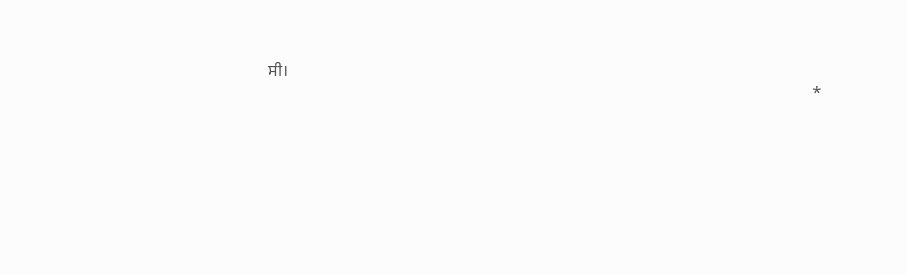ਸੀ।
                                                                                                                                   *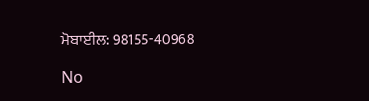ਮੋਬਾਈਲ: 98155-40968

No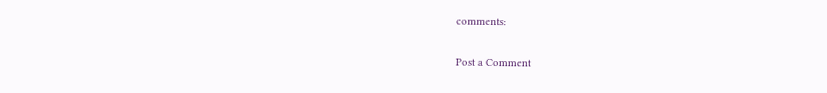comments:

Post a Comment